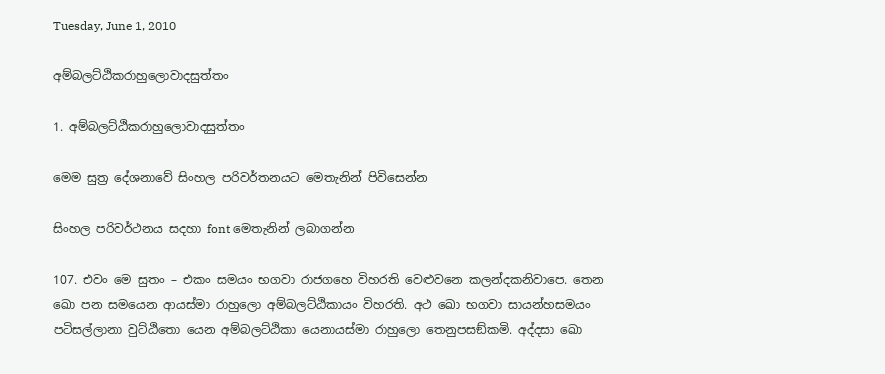Tuesday, June 1, 2010

අම්‌බලට්‌ඨිකරාහුලොවාදසුත්‌තං

1. අම්‌බලට්‌ඨිකරාහුලොවාදසුත්‌තං

මෙම සුත්‍ර දේශනාවේ සිංහල පරිවර්තනයට මෙතැනින් පිවිසෙන්න

සිංහල පරිවර්ථනය සදහා ‍font මෙතැනින් ලබාගන්න

107. එවං මෙ සුතං – එකං සමයං භගවා රාජගහෙ විහරති වෙළුවනෙ කලන්‌දකනිවාපෙ. තෙන ඛො පන සමයෙන ආයස්‌මා රාහුලො අම්‌බලට්‌ඨිකායං විහරති. අථ ඛො භගවා සායන්‌හසමයං පටිසල්‌ලානා වුට්‌ඨිතො යෙන අම්‌බලට්‌ඨිකා යෙනායස්‌මා රාහුලො තෙනුපසඞ්‌කමි. අද්‌දසා ඛො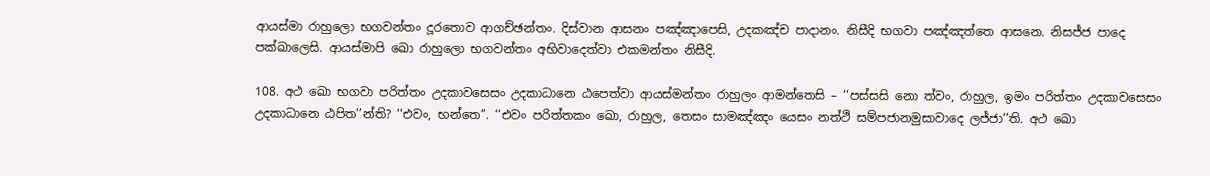ආයස්‌මා රාහුලො භගවන්‌තං දූරතොව ආගච්‌ඡන්‌තං. දිස්‌වාන ආසනං පඤ්‌ඤාපෙසි, උදකඤ්‌ච පාදානං. නිසීදි භගවා පඤ්‌ඤත්‌තෙ ආසනෙ. නිසජ්‌ජ පාදෙ පක්‌ඛාලෙසි. ආයස්‌මාපි ඛො රාහුලො භගවන්‌තං අභිවාදෙත්‌වා එකමන්‌තං නිසීදි.

108. අථ ඛො භගවා පරිත්‌තං උදකාවසෙසං උදකාධානෙ ඨපෙත්‌වා ආයස්‌මන්‌තං රාහුලං ආමන්‌තෙසි – ‘‘පස්‌සසි නො ත්‌වං, රාහුල, ඉමං පරිත්‌තං උදකාවසෙසං උදකාධානෙ ඨපිත’’න්‌ති? ‘‘එවං, භන්‌තෙ’’. ‘‘එවං පරිත්‌තකං ඛො, රාහුල, තෙසං සාමඤ්‌ඤං යෙසං නත්‌ථි සම්‌පජානමුසාවාදෙ ලජ්‌ජා’’ති. අථ ඛො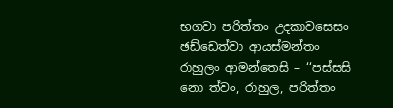භගවා පරිත්‌තං උදකාවසෙසං ඡඩ්‌ඩෙත්‌වා ආයස්‌මන්‌තං රාහුලං ආමන්‌තෙසි – ‘‘පස්‌සසි නො ත්‌වං, රාහුල, පරිත්‌තං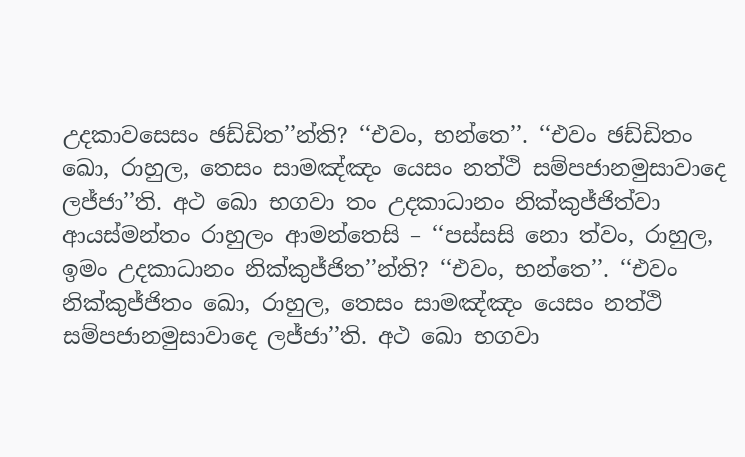උදකාවසෙසං ඡඩ්‌ඩිත’’න්‌ති? ‘‘එවං, භන්‌තෙ’’. ‘‘එවං ඡඩ්‌ඩිතං ඛො, රාහුල, තෙසං සාමඤ්‌ඤං යෙසං නත්‌ථි සම්‌පජානමුසාවාදෙ ලජ්‌ජා’’ති. අථ ඛො භගවා තං උදකාධානං නික්‌කුජ්‌ජිත්‌වා ආයස්‌මන්‌තං රාහුලං ආමන්‌තෙසි – ‘‘පස්‌සසි නො ත්‌වං, රාහුල, ඉමං උදකාධානං නික්‌කුජ්‌ජිත’’න්‌ති? ‘‘එවං, භන්‌තෙ’’. ‘‘එවං නික්‌කුජ්‌ජිතං ඛො, රාහුල, තෙසං සාමඤ්‌ඤං යෙසං නත්‌ථි සම්‌පජානමුසාවාදෙ ලජ්‌ජා’’ති. අථ ඛො භගවා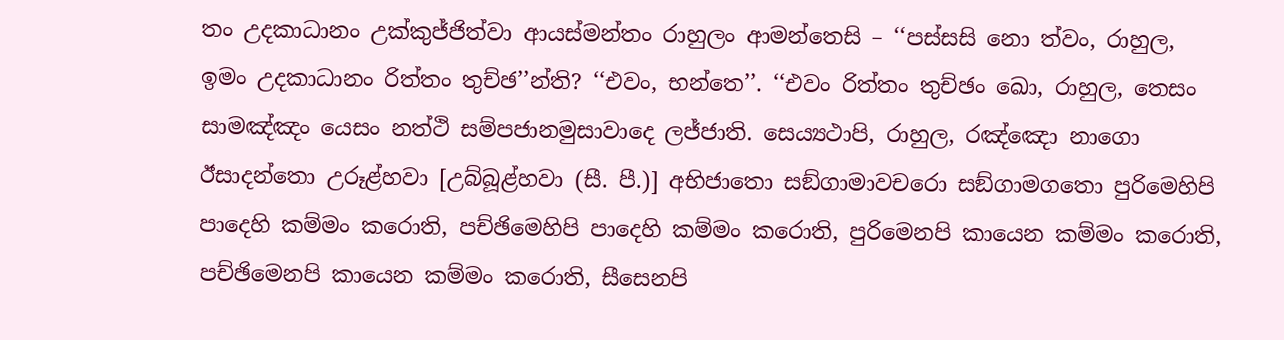තං උදකාධානං උක්‌කුජ්‌ජිත්‌වා ආයස්‌මන්‌තං රාහුලං ආමන්‌තෙසි – ‘‘පස්‌සසි නො ත්‌වං, රාහුල, ඉමං උදකාධානං රිත්‌තං තුච්‌ඡ’’න්‌ති? ‘‘එවං, භන්‌තෙ’’. ‘‘එවං රිත්‌තං තුච්‌ඡං ඛො, රාහුල, තෙසං සාමඤ්‌ඤං යෙසං නත්‌ථි සම්‌පජානමුසාවාදෙ ලජ්‌ජාති. සෙය්‍යථාපි, රාහුල, රඤ්‌ඤො නාගො ඊසාදන්‌තො උරූළ්‌හවා [උබ්‌බූළ්‌හවා (සී. පී.)] අභිජාතො සඞ්‌ගාමාවචරො සඞ්‌ගාමගතො පුරිමෙහිපි පාදෙහි කම්‌මං කරොති, පච්‌ඡිමෙහිපි පාදෙහි කම්‌මං කරොති, පුරිමෙනපි කායෙන කම්‌මං කරොති, පච්‌ඡිමෙනපි කායෙන කම්‌මං කරොති, සීසෙනපි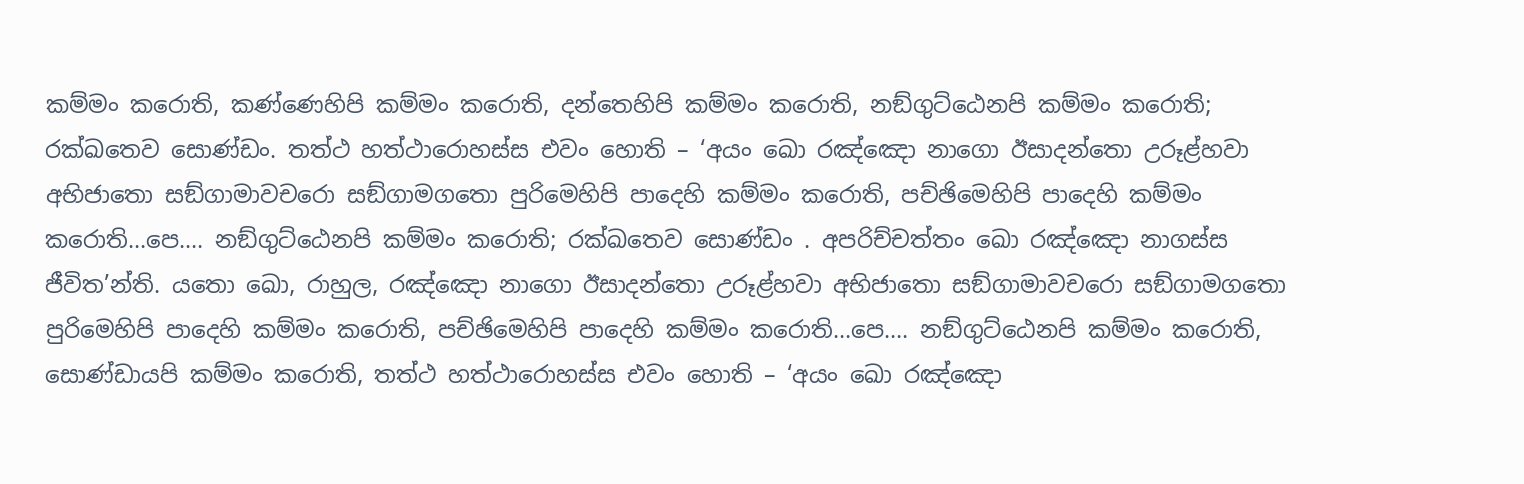කම්‌මං කරොති, කණ්‌ණෙහිපි කම්‌මං කරොති, දන්‌තෙහිපි කම්‌මං කරොති, නඞ්‌ගුට්‌ඨෙනපි කම්‌මං කරොති; රක්‌ඛතෙව සොණ්‌ඩං. තත්‌ථ හත්‌ථාරොහස්‌ස එවං හොති – ‘අයං ඛො රඤ්‌ඤො නාගො ඊසාදන්‌තො උරූළ්‌හවා අභිජාතො සඞ්‌ගාමාවචරො සඞ්‌ගාමගතො පුරිමෙහිපි පාදෙහි කම්‌මං කරොති, පච්‌ඡිමෙහිපි පාදෙහි කම්‌මං කරොති…පෙ.… නඞ්‌ගුට්‌ඨෙනපි කම්‌මං කරොති; රක්‌ඛතෙව සොණ්‌ඩං . අපරිච්‌චත්‌තං ඛො රඤ්‌ඤො නාගස්‌ස ජීවිත’න්‌ති. යතො ඛො, රාහුල, රඤ්‌ඤො නාගො ඊසාදන්‌තො උරූළ්‌හවා අභිජාතො සඞ්‌ගාමාවචරො සඞ්‌ගාමගතො පුරිමෙහිපි පාදෙහි කම්‌මං කරොති, පච්‌ඡිමෙහිපි පාදෙහි කම්‌මං කරොති…පෙ.… නඞ්‌ගුට්‌ඨෙනපි කම්‌මං කරොති, සොණ්‌ඩායපි කම්‌මං කරොති, තත්‌ථ හත්‌ථාරොහස්‌ස එවං හොති – ‘අයං ඛො රඤ්‌ඤො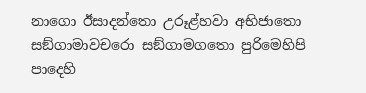නාගො ඊසාදන්‌තො උරූළ්‌හවා අභිජාතො සඞ්‌ගාමාවචරො සඞ්‌ගාමගතො පුරිමෙහිපි පාදෙහි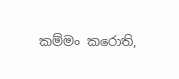කම්‌මං කරොති,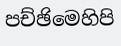පච්‌ඡිමෙහිපි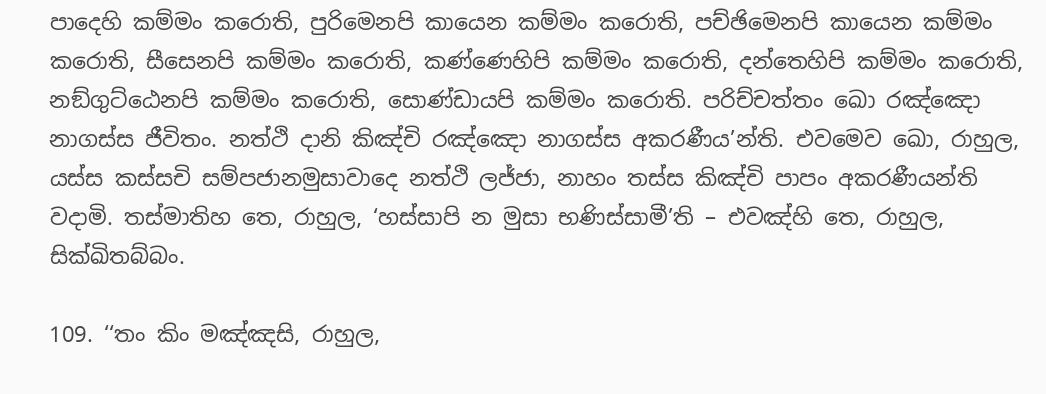පාදෙහි කම්‌මං කරොති, පුරිමෙනපි කායෙන කම්‌මං කරොති, පච්‌ඡිමෙනපි කායෙන කම්‌මං කරොති, සීසෙනපි කම්‌මං කරොති, කණ්‌ණෙහිපි කම්‌මං කරොති, දන්‌තෙහිපි කම්‌මං කරොති, නඞ්‌ගුට්‌ඨෙනපි කම්‌මං කරොති, සොණ්‌ඩායපි කම්‌මං කරොති. පරිච්‌චත්‌තං ඛො රඤ්‌ඤො නාගස්‌ස ජීවිතං. නත්‌ථි දානි කිඤ්‌චි රඤ්‌ඤො නාගස්‌ස අකරණීය’න්‌ති. එවමෙව ඛො, රාහුල, යස්‌ස කස්‌සචි සම්‌පජානමුසාවාදෙ නත්‌ථි ලජ්‌ජා, නාහං තස්‌ස කිඤ්‌චි පාපං අකරණීයන්‌ති වදාමි. තස්‌මාතිහ තෙ, රාහුල, ‘හස්‌සාපි න මුසා භණිස්‌සාමී’ති – එවඤ්‌හි තෙ, රාහුල, සික්‌ඛිතබ්‌බං.

109. ‘‘තං කිං මඤ්‌ඤසි, රාහුල,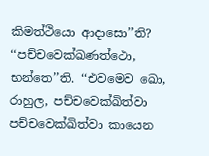කිමත්‌ථියො ආදාසො’’ති? ‘‘පච්‌චවෙක්‌ඛණත්‌ථො, භන්‌තෙ’’ති. ‘‘එවමෙව ඛො, රාහුල, පච්‌චවෙක්‌ඛිත්‌වා පච්‌චවෙක්‌ඛිත්‌වා කායෙන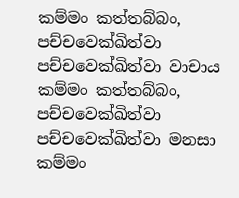කම්‌මං කත්‌තබ්‌බං, පච්‌චවෙක්‌ඛිත්‌වා පච්‌චවෙක්‌ඛිත්‌වා වාචාය කම්‌මං කත්‌තබ්‌බං, පච්‌චවෙක්‌ඛිත්‌වා පච්‌චවෙක්‌ඛිත්‌වා මනසා කම්‌මං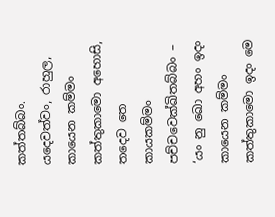කත්‌තබ්‌බං. යදෙවත්‌වං, රාහුල, කායෙන කම්‌මං කත්‌තුකාමො අහොසි, තදෙව තෙ කායකම්‌මං පච්‌චවෙක්‌ඛිතබ්‌බං – ‘යං නු ඛො අහං ඉදං කායෙන කම්‌මං කත්‌තුකාමො ඉදං මෙ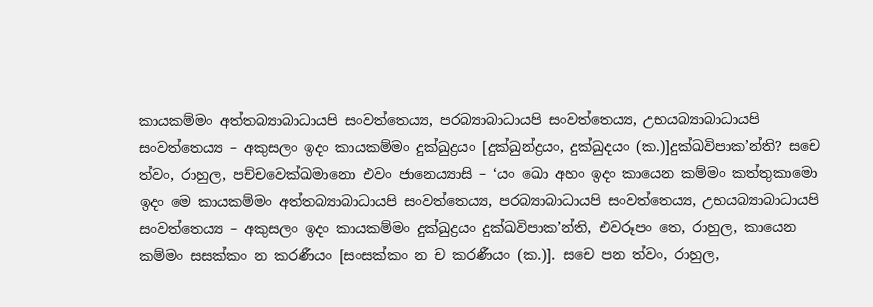කායකම්‌මං අත්‌තබ්‍යාබාධායපි සංවත්‌තෙය්‍ය, පරබ්‍යාබාධායපි සංවත්‌තෙය්‍ය, උභයබ්‍යාබාධායපි සංවත්‌තෙය්‍ය – අකුසලං ඉදං කායකම්‌මං දුක්‌ඛුද්‍රයං [දුක්‌ඛුන්‌ද්‍රයං, දුක්‌ඛුදයං (ක.)]දුක්‌ඛවිපාක’න්‌ති? සචෙ ත්‌වං, රාහුල, පච්‌චවෙක්‌ඛමානො එවං ජානෙය්‍යාසි – ‘යං ඛො අහං ඉදං කායෙන කම්‌මං කත්‌තුකාමො ඉදං මෙ කායකම්‌මං අත්‌තබ්‍යාබාධායපි සංවත්‌තෙය්‍ය, පරබ්‍යාබාධායපි සංවත්‌තෙය්‍ය, උභයබ්‍යාබාධායපි සංවත්‌තෙය්‍ය – අකුසලං ඉදං කායකම්‌මං දුක්‌ඛුද්‍රයං දුක්‌ඛවිපාක’න්‌ති, එවරූපං තෙ, රාහුල, කායෙන කම්‌මං සසක්‌කං න කරණීයං [සංසක්‌කං න ච කරණීයං (ක.)]. සචෙ පන ත්‌වං, රාහුල,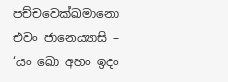පච්‌චවෙක්‌ඛමානො එවං ජානෙය්‍යාසි – ‘යං ඛො අහං ඉදං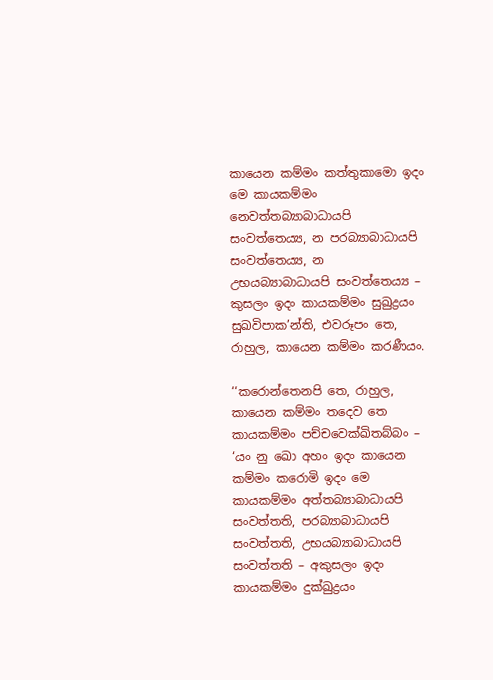කායෙන කම්‌මං කත්‌තුකාමො ඉදං මෙ කායකම්‌මං නෙවත්‌තබ්‍යාබාධායපි සංවත්‌තෙය්‍ය, න පරබ්‍යාබාධායපි සංවත්‌තෙය්‍ය, න උභයබ්‍යාබාධායපි සංවත්‌තෙය්‍ය – කුසලං ඉදං කායකම්‌මං සුඛුද්‍රයං සුඛවිපාක’න්‌ති, එවරූපං තෙ, රාහුල, කායෙන කම්‌මං කරණීයං.

‘‘කරොන්‌තෙනපි තෙ, රාහුල, කායෙන කම්‌මං තදෙව තෙ කායකම්‌මං පච්‌චවෙක්‌ඛිතබ්‌බං – ‘යං නු ඛො අහං ඉදං කායෙන කම්‌මං කරොමි ඉදං මෙ කායකම්‌මං අත්‌තබ්‍යාබාධායපි සංවත්‌තති, පරබ්‍යාබාධායපි සංවත්‌තති, උභයබ්‍යාබාධායපි සංවත්‌තති – අකුසලං ඉදං කායකම්‌මං දුක්‌ඛුද්‍රයං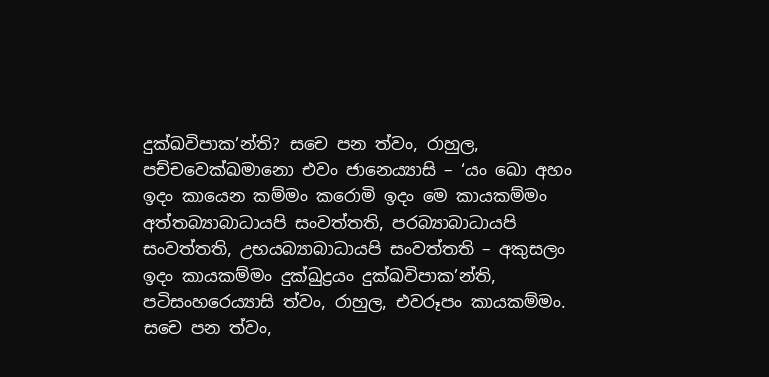දුක්‌ඛවිපාක’න්‌ති? සචෙ පන ත්‌වං, රාහුල, පච්‌චවෙක්‌ඛමානො එවං ජානෙය්‍යාසි – ‘යං ඛො අහං ඉදං කායෙන කම්‌මං කරොමි ඉදං මෙ කායකම්‌මං අත්‌තබ්‍යාබාධායපි සංවත්‌තති, පරබ්‍යාබාධායපි සංවත්‌තති, උභයබ්‍යාබාධායපි සංවත්‌තති – අකුසලං ඉදං කායකම්‌මං දුක්‌ඛුද්‍රයං දුක්‌ඛවිපාක’න්‌ති, පටිසංහරෙය්‍යාසි ත්‌වං, රාහුල, එවරූපං කායකම්‌මං. සචෙ පන ත්‌වං,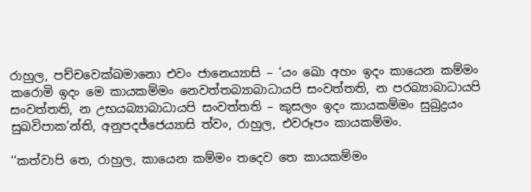රාහුල, පච්‌චවෙක්‌ඛමානො එවං ජානෙය්‍යාසි – ‘යං ඛො අහං ඉදං කායෙන කම්‌මං කරොමි ඉදං මෙ කායකම්‌මං නෙවත්‌තබ්‍යාබාධායපි සංවත්‌තති, න පරබ්‍යාබාධායපි සංවත්‌තති, න උභයබ්‍යාබාධායපි සංවත්‌තති – කුසලං ඉදං කායකම්‌මං සුඛුද්‍රයං සුඛවිපාක’න්‌ති, අනුපදජ්‌ජෙය්‍යාසි ත්‌වං, රාහුල, එවරූපං කායකම්‌මං.

‘‘කත්‌වාපි තෙ, රාහුල, කායෙන කම්‌මං තදෙව තෙ කායකම්‌මං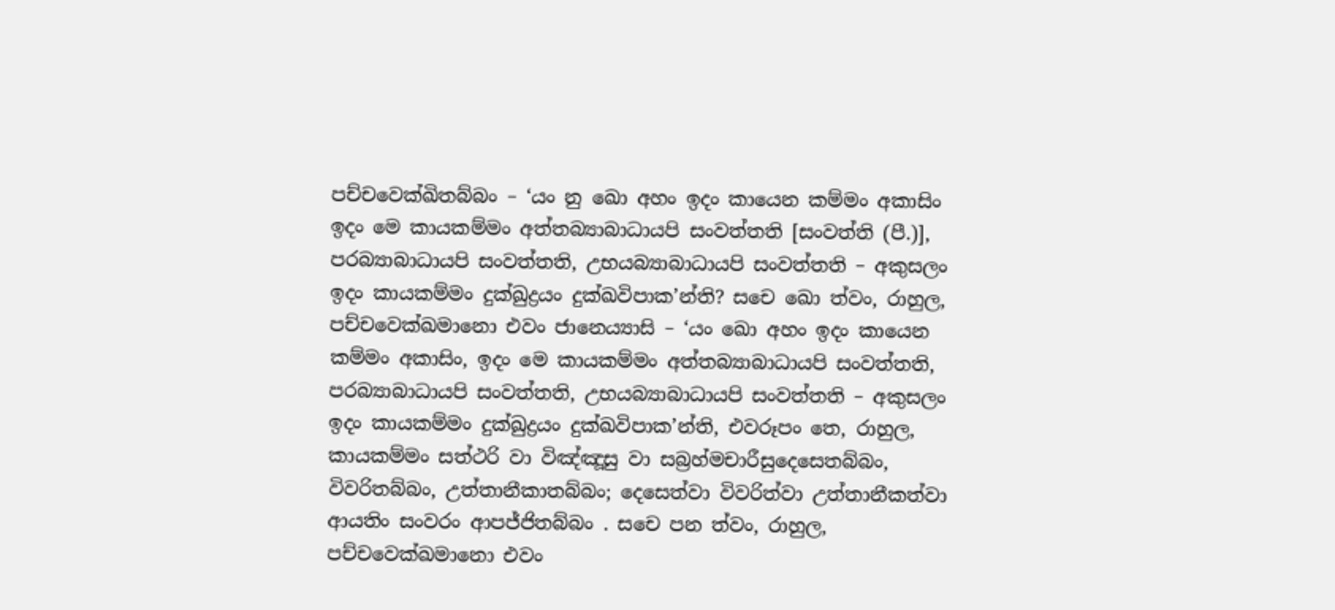පච්‌චවෙක්‌ඛිතබ්‌බං – ‘යං නු ඛො අහං ඉදං කායෙන කම්‌මං අකාසිං ඉදං මෙ කායකම්‌මං අත්‌තබ්‍යාබාධායපි සංවත්‌තති [සංවත්‌ති (පී.)], පරබ්‍යාබාධායපි සංවත්‌තති, උභයබ්‍යාබාධායපි සංවත්‌තති – අකුසලං ඉදං කායකම්‌මං දුක්‌ඛුද්‍රයං දුක්‌ඛවිපාක’න්‌ති? සචෙ ඛො ත්‌වං, රාහුල, පච්‌චවෙක්‌ඛමානො එවං ජානෙය්‍යාසි – ‘යං ඛො අහං ඉදං කායෙන කම්‌මං අකාසිං, ඉදං මෙ කායකම්‌මං අත්‌තබ්‍යාබාධායපි සංවත්‌තති, පරබ්‍යාබාධායපි සංවත්‌තති, උභයබ්‍යාබාධායපි සංවත්‌තති – අකුසලං ඉදං කායකම්‌මං දුක්‌ඛුද්‍රයං දුක්‌ඛවිපාක’න්‌ති, එවරූපං තෙ, රාහුල, කායකම්‌මං සත්‌ථරි වා විඤ්‌ඤූසු වා සබ්‍රහ්‌මචාරීසුදෙසෙතබ්‌බං, විවරිතබ්‌බං, උත්‌තානීකාතබ්‌බං; දෙසෙත්‌වා විවරිත්‌වා උත්‌තානීකත්‌වා ආයතිං සංවරං ආපජ්‌ජිතබ්‌බං . සචෙ පන ත්‌වං, රාහුල, පච්‌චවෙක්‌ඛමානො එවං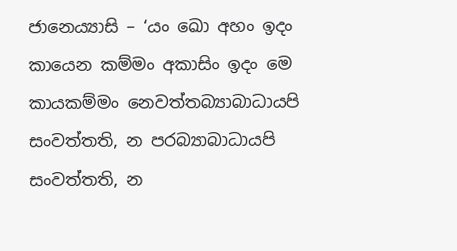ජානෙය්‍යාසි – ‘යං ඛො අහං ඉදං කායෙන කම්‌මං අකාසිං ඉදං මෙ කායකම්‌මං නෙවත්‌තබ්‍යාබාධායපි සංවත්‌තති, න පරබ්‍යාබාධායපි සංවත්‌තති, න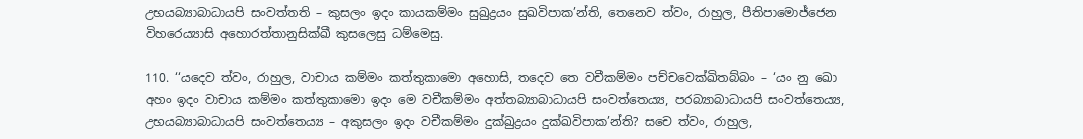උභයබ්‍යාබාධායපි සංවත්‌තති – කුසලං ඉදං කායකම්‌මං සුඛුද්‍රයං සුඛවිපාක’න්‌ති, තෙනෙව ත්‌වං, රාහුල, පීතිපාමොජ්‌ජෙන විහරෙය්‍යාසි අහොරත්‌තානුසික්‌ඛී කුසලෙසු ධම්‌මෙසු.

110. ‘‘යදෙව ත්‌වං, රාහුල, වාචාය කම්‌මං කත්‌තුකාමො අහොසි, තදෙව තෙ වචීකම්‌මං පච්‌චවෙක්‌ඛිතබ්‌බං – ‘යං නු ඛො අහං ඉදං වාචාය කම්‌මං කත්‌තුකාමො ඉදං මෙ වචීකම්‌මං අත්‌තබ්‍යාබාධායපි සංවත්‌තෙය්‍ය, පරබ්‍යාබාධායපි සංවත්‌තෙය්‍ය, උභයබ්‍යාබාධායපි සංවත්‌තෙය්‍ය – අකුසලං ඉදං වචීකම්‌මං දුක්‌ඛුද්‍රයං දුක්‌ඛවිපාක’න්‌ති? සචෙ ත්‌වං, රාහුල,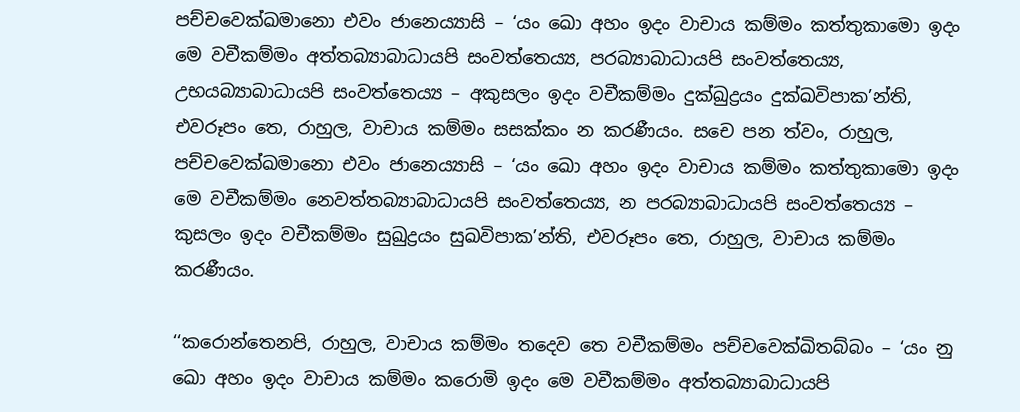පච්‌චවෙක්‌ඛමානො එවං ජානෙය්‍යාසි – ‘යං ඛො අහං ඉදං වාචාය කම්‌මං කත්‌තුකාමො ඉදං මෙ වචීකම්‌මං අත්‌තබ්‍යාබාධායපි සංවත්‌තෙය්‍ය, පරබ්‍යාබාධායපි සංවත්‌තෙය්‍ය, උභයබ්‍යාබාධායපි සංවත්‌තෙය්‍ය – අකුසලං ඉදං වචීකම්‌මං දුක්‌ඛුද්‍රයං දුක්‌ඛවිපාක’න්‌ති, එවරූපං තෙ, රාහුල, වාචාය කම්‌මං සසක්‌කං න කරණීයං. සචෙ පන ත්‌වං, රාහුල, පච්‌චවෙක්‌ඛමානො එවං ජානෙය්‍යාසි – ‘යං ඛො අහං ඉදං වාචාය කම්‌මං කත්‌තුකාමො ඉදං මෙ වචීකම්‌මං නෙවත්‌තබ්‍යාබාධායපි සංවත්‌තෙය්‍ය, න පරබ්‍යාබාධායපි සංවත්‌තෙය්‍ය – කුසලං ඉදං වචීකම්‌මං සුඛුද්‍රයං සුඛවිපාක’න්‌ති, එවරූපං තෙ, රාහුල, වාචාය කම්‌මං කරණීයං.

‘‘කරොන්‌තෙනපි, රාහුල, වාචාය කම්‌මං තදෙව තෙ වචීකම්‌මං පච්‌චවෙක්‌ඛිතබ්‌බං – ‘යං නු ඛො අහං ඉදං වාචාය කම්‌මං කරොමි ඉදං මෙ වචීකම්‌මං අත්‌තබ්‍යාබාධායපි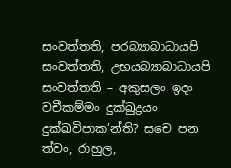සංවත්‌තති, පරබ්‍යාබාධායපි සංවත්‌තති, උභයබ්‍යාබාධායපි සංවත්‌තති – අකුසලං ඉදං වචීකම්‌මං දුක්‌ඛුද්‍රයං දුක්‌ඛවිපාක’න්‌ති? සචෙ පන ත්‌වං, රාහුල,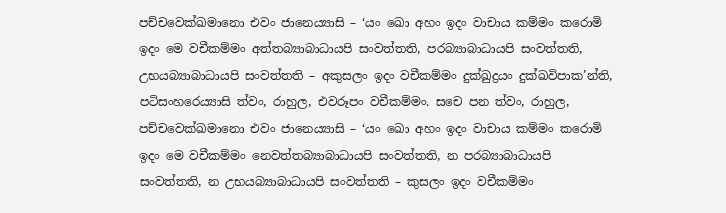පච්‌චවෙක්‌ඛමානො එවං ජානෙය්‍යාසි – ‘යං ඛො අහං ඉදං වාචාය කම්‌මං කරොමි ඉදං මෙ වචීකම්‌මං අත්‌තබ්‍යාබාධායපි සංවත්‌තති, පරබ්‍යාබාධායපි සංවත්‌තති, උභයබ්‍යාබාධායපි සංවත්‌තති – අකුසලං ඉදං වචීකම්‌මං දුක්‌ඛුද්‍රයං දුක්‌ඛවිපාක’න්‌ති, පටිසංහරෙය්‍යාසි ත්‌වං, රාහුල, එවරූපං වචීකම්‌මං. සචෙ පන ත්‌වං, රාහුල, පච්‌චවෙක්‌ඛමානො එවං ජානෙය්‍යාසි – ‘යං ඛො අහං ඉදං වාචාය කම්‌මං කරොමි ඉදං මෙ වචීකම්‌මං නෙවත්‌තබ්‍යාබාධායපි සංවත්‌තති, න පරබ්‍යාබාධායපි සංවත්‌තති, න උභයබ්‍යාබාධායපි සංවත්‌තති – කුසලං ඉදං වචීකම්‌මං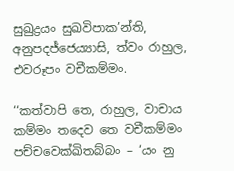සුඛුද්‍රයං සුඛවිපාක’න්‌ති, අනුපදජ්‌ජෙය්‍යාසි, ත්‌වං රාහුල, එවරූපං වචීකම්‌මං.

‘‘කත්‌වාපි තෙ, රාහුල, වාචාය කම්‌මං තදෙව තෙ වචීකම්‌මං පච්‌චවෙක්‌ඛිතබ්‌බං – ‘යං නු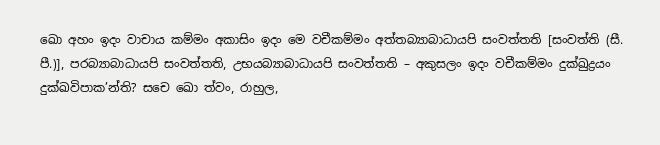ඛො අහං ඉදං වාචාය කම්‌මං අකාසිං ඉදං මෙ වචීකම්‌මං අත්‌තබ්‍යාබාධායපි සංවත්‌තති [සංවත්‌ති (සී. පී.)], පරබ්‍යාබාධායපි සංවත්‌තති, උභයබ්‍යාබාධායපි සංවත්‌තති – අකුසලං ඉදං වචීකම්‌මං දුක්‌ඛුද්‍රයං දුක්‌ඛවිපාක’න්‌ති? සචෙ ඛො ත්‌වං, රාහුල,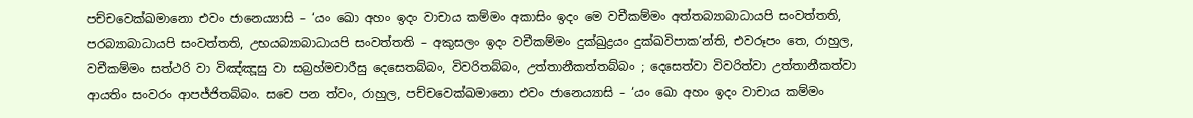පච්‌චවෙක්‌ඛමානො එවං ජානෙය්‍යාසි – ‘යං ඛො අහං ඉදං වාචාය කම්‌මං අකාසිං ඉදං මෙ වචීකම්‌මං අත්‌තබ්‍යාබාධායපි සංවත්‌තති, පරබ්‍යාබාධායපි සංවත්‌තති, උභයබ්‍යාබාධායපි සංවත්‌තති – අකුසලං ඉදං වචීකම්‌මං දුක්‌ඛුද්‍රයං දුක්‌ඛවිපාක’න්‌ති, එවරූපං තෙ, රාහුල, වචීකම්‌මං සත්‌ථරි වා විඤ්‌ඤූසු වා සබ්‍රහ්‌මචාරීසු දෙසෙතබ්‌බං, විවරිතබ්‌බං, උත්‌තානීකත්‌තබ්‌බං ; දෙසෙත්‌වා විවරිත්‌වා උත්‌තානීකත්‌වා ආයතිං සංවරං ආපජ්‌ජිතබ්‌බං. සචෙ පන ත්‌වං, රාහුල, පච්‌චවෙක්‌ඛමානො එවං ජානෙය්‍යාසි – ‘යං ඛො අහං ඉදං වාචාය කම්‌මං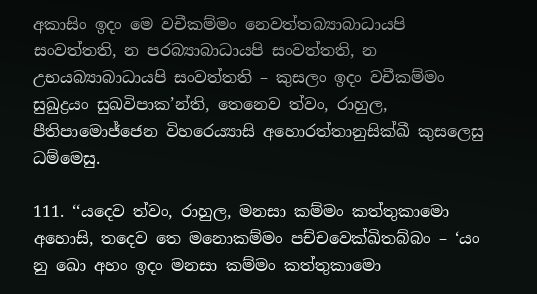අකාසිං ඉදං මෙ වචීකම්‌මං නෙවත්‌තබ්‍යාබාධායපි සංවත්‌තති, න පරබ්‍යාබාධායපි සංවත්‌තති, න උභයබ්‍යාබාධායපි සංවත්‌තති – කුසලං ඉදං වචීකම්‌මං සුඛුද්‍රයං සුඛවිපාක’න්‌ති, තෙනෙව ත්‌වං, රාහුල, පීතිපාමොජ්‌ජෙන විහරෙය්‍යාසි අහොරත්‌තානුසික්‌ඛී කුසලෙසු ධම්‌මෙසු.

111. ‘‘යදෙව ත්‌වං, රාහුල, මනසා කම්‌මං කත්‌තුකාමො අහොසි, තදෙව තෙ මනොකම්‌මං පච්‌චවෙක්‌ඛිතබ්‌බං – ‘යං නු ඛො අහං ඉදං මනසා කම්‌මං කත්‌තුකාමො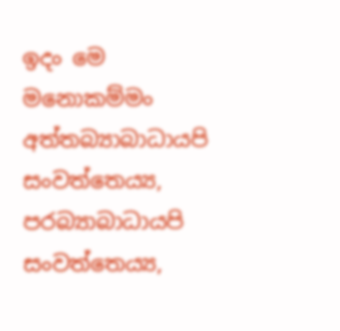ඉදං මෙ මනොකම්‌මං අත්‌තබ්‍යාබාධායපි සංවත්‌තෙය්‍ය, පරබ්‍යාබාධායපි සංවත්‌තෙය්‍ය,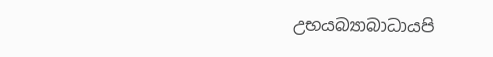උභයබ්‍යාබාධායපි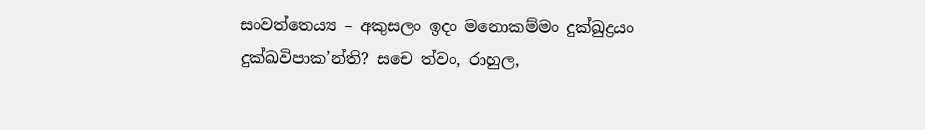සංවත්‌තෙය්‍ය – අකුසලං ඉදං මනොකම්‌මං දුක්‌ඛුද්‍රයං දුක්‌ඛවිපාක’න්‌ති? සචෙ ත්‌වං, රාහුල,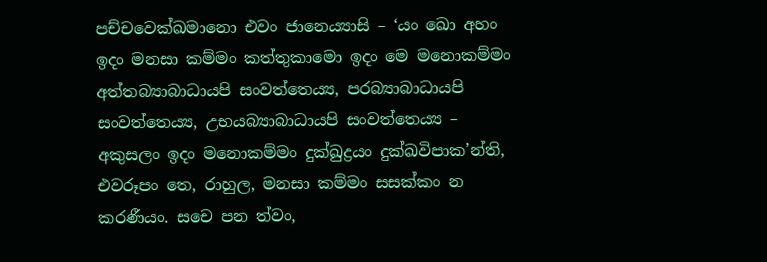පච්‌චවෙක්‌ඛමානො එවං ජානෙය්‍යාසි – ‘යං ඛො අහං ඉදං මනසා කම්‌මං කත්‌තුකාමො ඉදං මෙ මනොකම්‌මං අත්‌තබ්‍යාබාධායපි සංවත්‌තෙය්‍ය, පරබ්‍යාබාධායපි සංවත්‌තෙය්‍ය, උභයබ්‍යාබාධායපි සංවත්‌තෙය්‍ය – අකුසලං ඉදං මනොකම්‌මං දුක්‌ඛුද්‍රයං දුක්‌ඛවිපාක’න්‌ති, එවරූපං තෙ, රාහුල, මනසා කම්‌මං සසක්‌කං න කරණීයං. සචෙ පන ත්‌වං,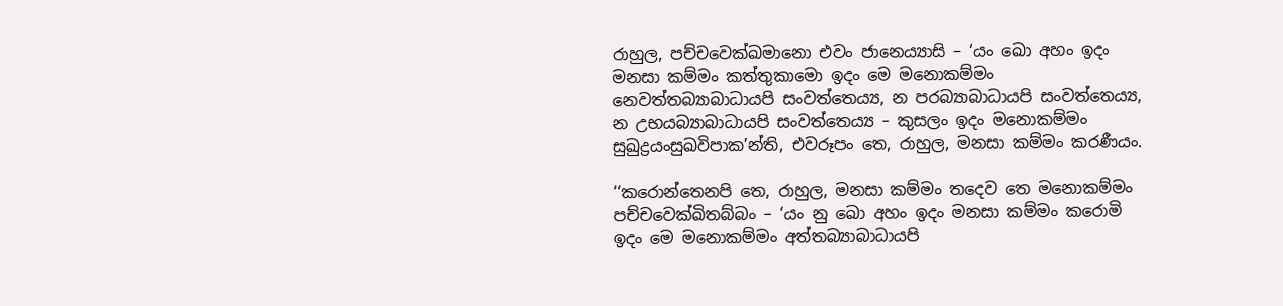රාහුල, පච්‌චවෙක්‌ඛමානො එවං ජානෙය්‍යාසි – ‘යං ඛො අහං ඉදං මනසා කම්‌මං කත්‌තුකාමො ඉදං මෙ මනොකම්‌මං නෙවත්‌තබ්‍යාබාධායපි සංවත්‌තෙය්‍ය, න පරබ්‍යාබාධායපි සංවත්‌තෙය්‍ය, න උභයබ්‍යාබාධායපි සංවත්‌තෙය්‍ය – කුසලං ඉදං මනොකම්‌මං සුඛුද්‍රයංසුඛවිපාක’න්‌ති, එවරූපං තෙ, රාහුල, මනසා කම්‌මං කරණීයං.

‘‘කරොන්‌තෙනපි තෙ, රාහුල, මනසා කම්‌මං තදෙව තෙ මනොකම්‌මං පච්‌චවෙක්‌ඛිතබ්‌බං – ‘යං නු ඛො අහං ඉදං මනසා කම්‌මං කරොමි ඉදං මෙ මනොකම්‌මං අත්‌තබ්‍යාබාධායපි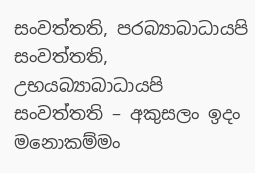සංවත්‌තති, පරබ්‍යාබාධායපි සංවත්‌තති, උභයබ්‍යාබාධායපි සංවත්‌තති – අකුසලං ඉදං මනොකම්‌මං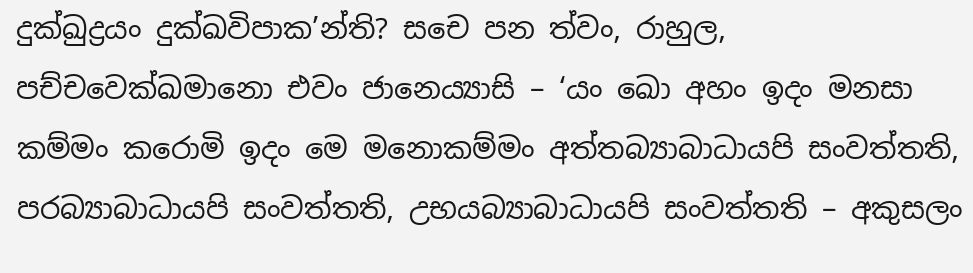දුක්‌ඛුද්‍රයං දුක්‌ඛවිපාක’න්‌ති? සචෙ පන ත්‌වං, රාහුල, පච්‌චවෙක්‌ඛමානො එවං ජානෙය්‍යාසි – ‘යං ඛො අහං ඉදං මනසා කම්‌මං කරොමි ඉදං මෙ මනොකම්‌මං අත්‌තබ්‍යාබාධායපි සංවත්‌තති, පරබ්‍යාබාධායපි සංවත්‌තති, උභයබ්‍යාබාධායපි සංවත්‌තති – අකුසලං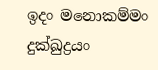ඉදං මනොකම්‌මං දුක්‌ඛුද්‍රයං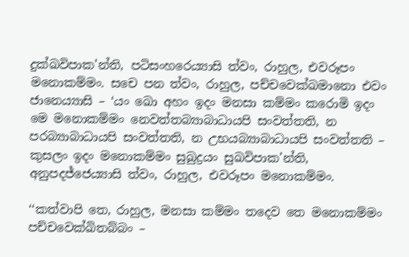දුක්‌ඛවිපාක’න්‌ති, පටිසංහරෙය්‍යාසි ත්‌වං, රාහුල, එවරූපං මනොකම්‌මං. සචෙ පන ත්‌වං, රාහුල, පච්‌චවෙක්‌ඛමානො එවං ජානෙය්‍යාසි – ‘යං ඛො අහං ඉදං මනසා කම්‌මං කරොමි ඉදං මෙ මනොකම්‌මං නෙවත්‌තබ්‍යාබාධායපි සංවත්‌තති, න පරබ්‍යාබාධායපි සංවත්‌තති, න උභයබ්‍යාබාධායපි සංවත්‌තති – කුසලං ඉදං මනොකම්‌මං සුඛුද්‍රයං සුඛවිපාක’න්‌ති, අනුපදජ්‌ජෙය්‍යාසි ත්‌වං, රාහුල, එවරූපං මනොකම්‌මං.

‘‘කත්‌වාපි තෙ, රාහුල, මනසා කම්‌මං තදෙව තෙ මනොකම්‌මං පච්‌චවෙක්‌ඛිතබ්‌බං –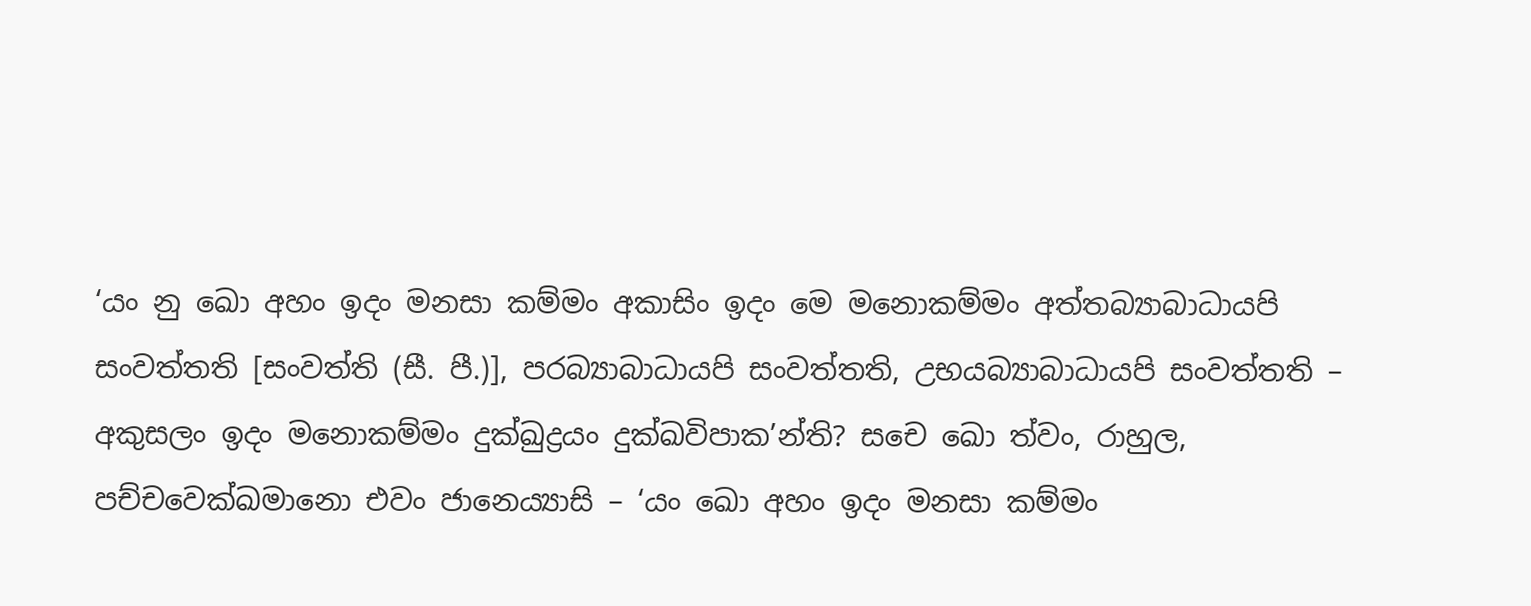‘යං නු ඛො අහං ඉදං මනසා කම්‌මං අකාසිං ඉදං මෙ මනොකම්‌මං අත්‌තබ්‍යාබාධායපි සංවත්‌තති [සංවත්‌ති (සී. පී.)], පරබ්‍යාබාධායපි සංවත්‌තති, උභයබ්‍යාබාධායපි සංවත්‌තති – අකුසලං ඉදං මනොකම්‌මං දුක්‌ඛුද්‍රයං දුක්‌ඛවිපාක’න්‌ති? සචෙ ඛො ත්‌වං, රාහුල, පච්‌චවෙක්‌ඛමානො එවං ජානෙය්‍යාසි – ‘යං ඛො අහං ඉදං මනසා කම්‌මං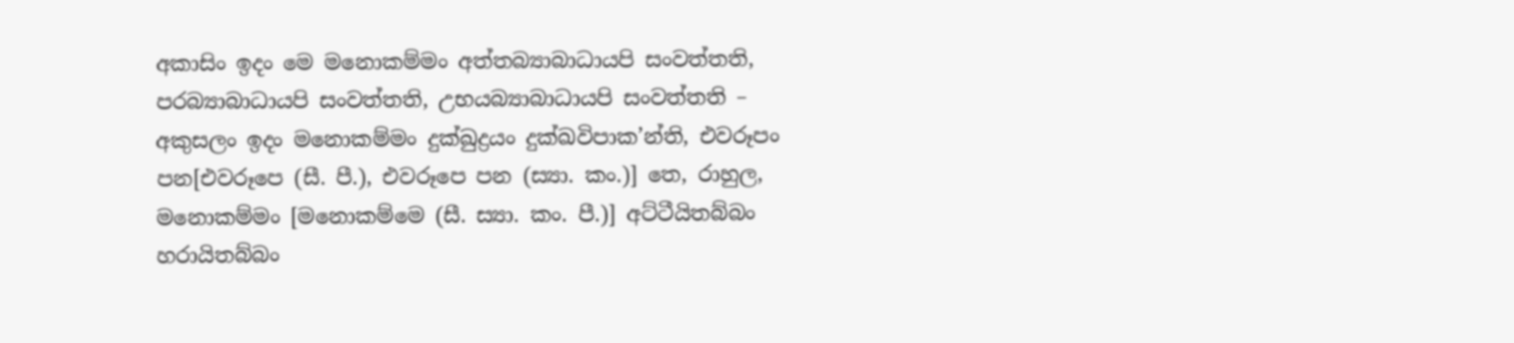අකාසිං ඉදං මෙ මනොකම්‌මං අත්‌තබ්‍යාබාධායපි සංවත්‌තති, පරබ්‍යාබාධායපි සංවත්‌තති, උභයබ්‍යාබාධායපි සංවත්‌තති – අකුසලං ඉදං මනොකම්‌මං දුක්‌ඛුද්‍රයං දුක්‌ඛවිපාක’න්‌ති, එවරූපං පන[එවරූපෙ (සී. පී.), එවරූපෙ පන (ස්‍යා. කං.)] තෙ, රාහුල, මනොකම්‌මං [මනොකම්‌මෙ (සී. ස්‍යා. කං. පී.)] අට්‌ටීයිතබ්‌බං හරායිතබ්‌බං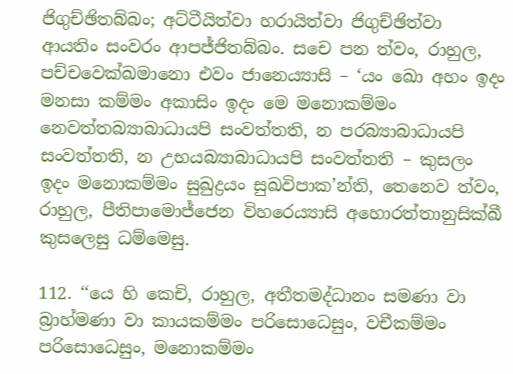ජිගුච්‌ඡිතබ්‌බං; අට්‌ටීයිත්‌වා හරායිත්‌වා ජිගුච්‌ඡිත්‌වා ආයතිං සංවරං ආපජ්‌ජිතබ්‌බං. සචෙ පන ත්‌වං, රාහුල, පච්‌චවෙක්‌ඛමානො එවං ජානෙය්‍යාසි – ‘යං ඛො අහං ඉදං මනසා කම්‌මං අකාසිං ඉදං මෙ මනොකම්‌මං නෙවත්‌තබ්‍යාබාධායපි සංවත්‌තති, න පරබ්‍යාබාධායපි සංවත්‌තති, න උභයබ්‍යාබාධායපි සංවත්‌තති – කුසලං ඉදං මනොකම්‌මං සුඛුද්‍රයං සුඛවිපාක’න්‌ති, තෙනෙව ත්‌වං, රාහුල, පීතිපාමොජ්‌ජෙන විහරෙය්‍යාසි අහොරත්‌තානුසික්‌ඛී කුසලෙසු ධම්‌මෙසු.

112. ‘‘යෙ හි කෙචි, රාහුල, අතීතමද්‌ධානං සමණා වා බ්‍රාහ්‌මණා වා කායකම්‌මං පරිසොධෙසුං, වචීකම්‌මං පරිසොධෙසුං, මනොකම්‌මං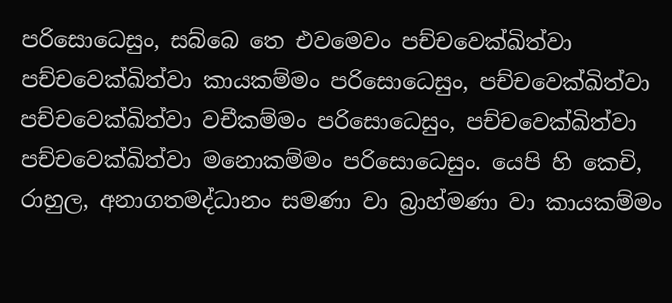පරිසොධෙසුං, සබ්‌බෙ තෙ එවමෙවං පච්‌චවෙක්‌ඛිත්‌වා පච්‌චවෙක්‌ඛිත්‌වා කායකම්‌මං පරිසොධෙසුං, පච්‌චවෙක්‌ඛිත්‌වා පච්‌චවෙක්‌ඛිත්‌වා වචීකම්‌මං පරිසොධෙසුං, පච්‌චවෙක්‌ඛිත්‌වා පච්‌චවෙක්‌ඛිත්‌වා මනොකම්‌මං පරිසොධෙසුං. යෙපි හි කෙචි, රාහුල, අනාගතමද්‌ධානං සමණා වා බ්‍රාහ්‌මණා වා කායකම්‌මං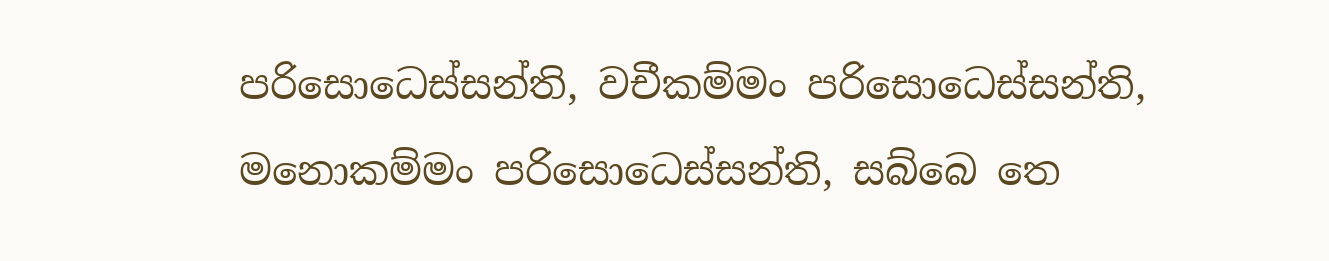පරිසොධෙස්‌සන්‌ති, වචීකම්‌මං පරිසොධෙස්‌සන්‌ති, මනොකම්‌මං පරිසොධෙස්‌සන්‌ති, සබ්‌බෙ තෙ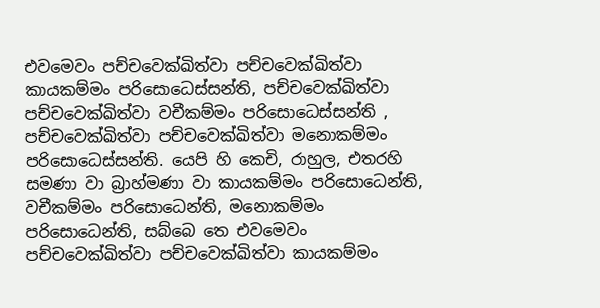එවමෙවං පච්‌චවෙක්‌ඛිත්‌වා පච්‌චවෙක්‌ඛිත්‌වා කායකම්‌මං පරිසොධෙස්‌සන්‌ති, පච්‌චවෙක්‌ඛිත්‌වා පච්‌චවෙක්‌ඛිත්‌වා වචීකම්‌මං පරිසොධෙස්‌සන්‌ති , පච්‌චවෙක්‌ඛිත්‌වා පච්‌චවෙක්‌ඛිත්‌වා මනොකම්‌මං පරිසොධෙස්‌සන්‌ති. යෙපි හි කෙචි, රාහුල, එතරහි සමණා වා බ්‍රාහ්‌මණා වා කායකම්‌මං පරිසොධෙන්‌ති, වචීකම්‌මං පරිසොධෙන්‌ති, මනොකම්‌මං පරිසොධෙන්‌ති, සබ්‌බෙ තෙ එවමෙවං පච්‌චවෙක්‌ඛිත්‌වා පච්‌චවෙක්‌ඛිත්‌වා කායකම්‌මං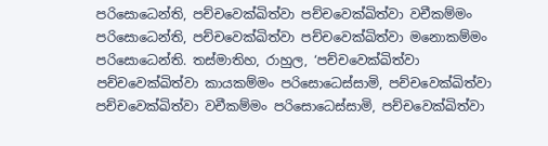පරිසොධෙන්‌ති, පච්‌චවෙක්‌ඛිත්‌වා පච්‌චවෙක්‌ඛිත්‌වා වචීකම්‌මං පරිසොධෙන්‌ති, පච්‌චවෙක්‌ඛිත්‌වා පච්‌චවෙක්‌ඛිත්‌වා මනොකම්‌මං පරිසොධෙන්‌ති. තස්‌මාතිහ, රාහුල, ‘පච්‌චවෙක්‌ඛිත්‌වා පච්‌චවෙක්‌ඛිත්‌වා කායකම්‌මං පරිසොධෙස්‌සාමි, පච්‌චවෙක්‌ඛිත්‌වා පච්‌චවෙක්‌ඛිත්‌වා වචීකම්‌මං පරිසොධෙස්‌සාමි, පච්‌චවෙක්‌ඛිත්‌වා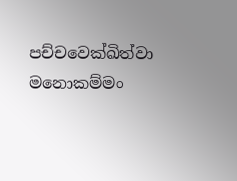පච්‌චවෙක්‌ඛිත්‌වා මනොකම්‌මං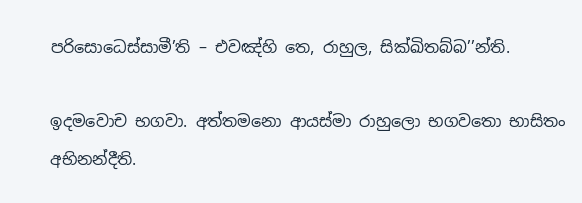පරිසොධෙස්‌සාමී’ති – එවඤ්‌හි තෙ, රාහුල, සික්‌ඛිතබ්‌බ’’න්‌ති.

ඉදමවොච භගවා. අත්‌තමනො ආයස්‌මා රාහුලො භගවතො භාසිතං අභිනන්‌දීති.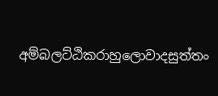අම්‌බලට්‌ඨිකරාහුලොවාදසුත්‌තං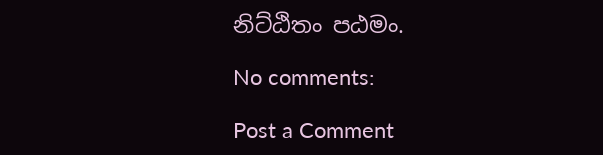නිට්‌ඨිතං පඨමං.

No comments:

Post a Comment